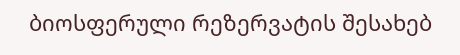ბიოსფერული რეზერვატის შესახებ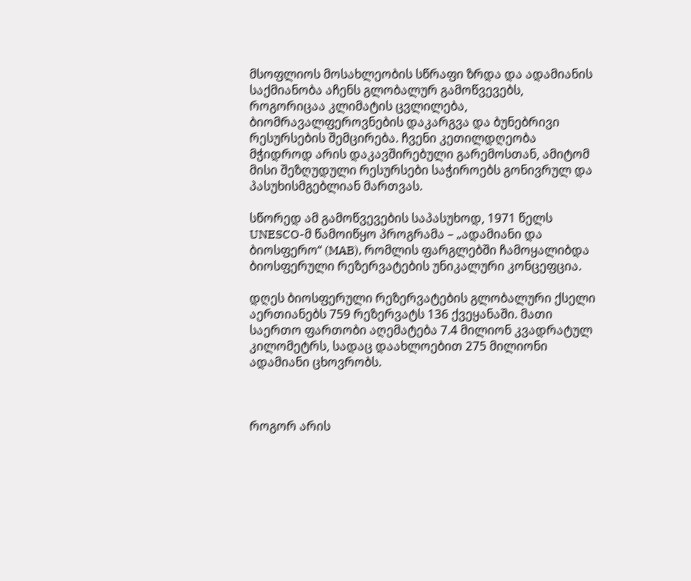მსოფლიოს მოსახლეობის სწრაფი ზრდა და ადამიანის საქმიანობა აჩენს გლობალურ გამოწვევებს, როგორიცაა კლიმატის ცვლილება, ბიომრავალფეროვნების დაკარგვა და ბუნებრივი რესურსების შემცირება. ჩვენი კეთილდღეობა მჭიდროდ არის დაკავშირებული გარემოსთან, ამიტომ მისი შეზღუდული რესურსები საჭიროებს გონივრულ და პასუხისმგებლიან მართვას.

სწორედ ამ გამოწვევების საპასუხოდ, 1971 წელს UNESCO-მ წამოიწყო პროგრამა – „ადამიანი და ბიოსფერო“ (MAB), რომლის ფარგლებში ჩამოყალიბდა ბიოსფერული რეზერვატების უნიკალური კონცეფცია.

დღეს ბიოსფერული რეზერვატების გლობალური ქსელი აერთიანებს 759 რეზერვატს 136 ქვეყანაში. მათი საერთო ფართობი აღემატება 7.4 მილიონ კვადრატულ კილომეტრს, სადაც დაახლოებით 275 მილიონი ადამიანი ცხოვრობს.



როგორ არის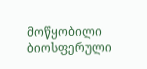მოწყობილი ბიოსფერული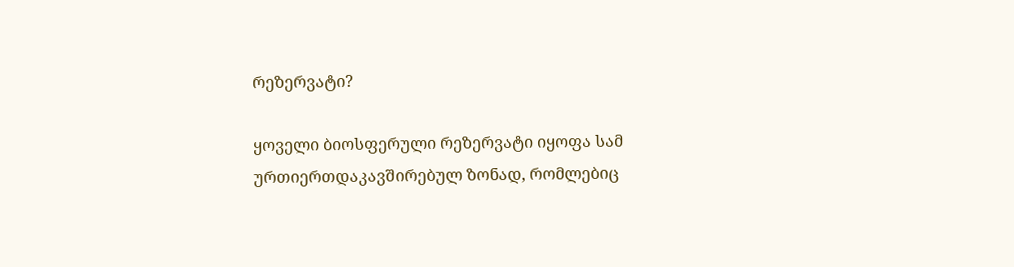რეზერვატი?

ყოველი ბიოსფერული რეზერვატი იყოფა სამ ურთიერთდაკავშირებულ ზონად, რომლებიც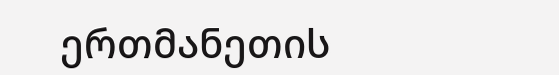ერთმანეთის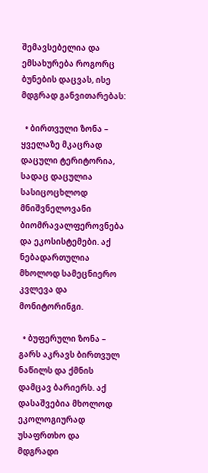შემავსებელია და ემსახურება როგორც ბუნების დაცვას, ისე მდგრად განვითარებას:

  • ბირთვული ზონა – ყველაზე მკაცრად დაცული ტერიტორია, სადაც დაცულია სასიცოცხლოდ მნიშვნელოვანი ბიომრავალფეროვნება და ეკოსისტემები. აქ ნებადართულია მხოლოდ სამეცნიერო კვლევა და მონიტორინგი.

  • ბუფერული ზონა – გარს აკრავს ბირთვულ ნაწილს და ქმნის დამცავ ბარიერს. აქ დასაშვებია მხოლოდ ეკოლოგიურად უსაფრთხო და მდგრადი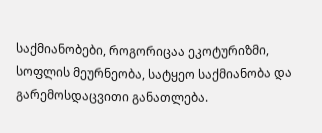საქმიანობები, როგორიცაა ეკოტურიზმი, სოფლის მეურნეობა, სატყეო საქმიანობა და გარემოსდაცვითი განათლება.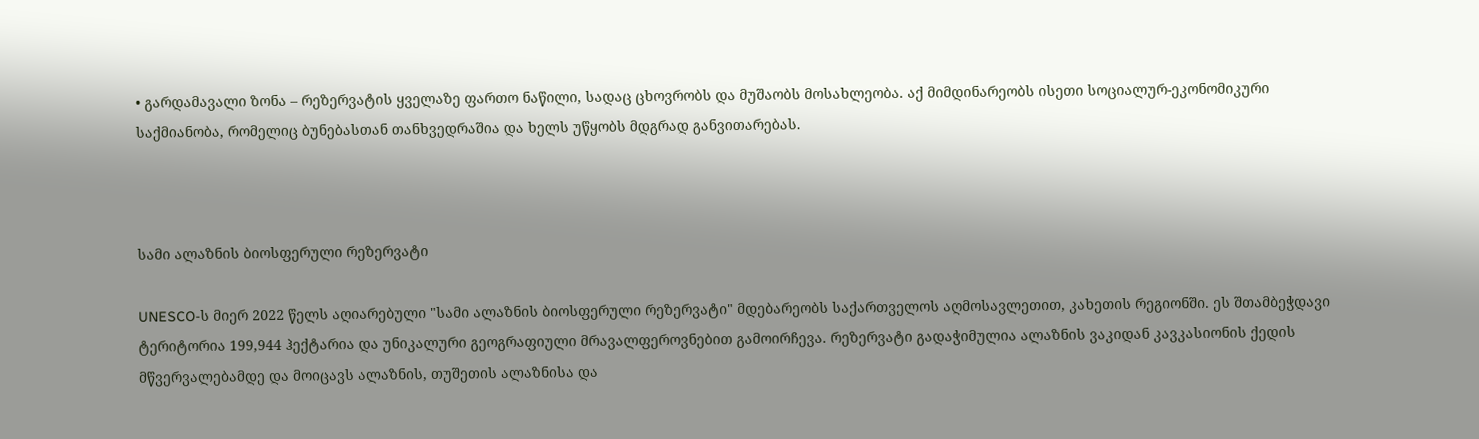• გარდამავალი ზონა – რეზერვატის ყველაზე ფართო ნაწილი, სადაც ცხოვრობს და მუშაობს მოსახლეობა. აქ მიმდინარეობს ისეთი სოციალურ-ეკონომიკური საქმიანობა, რომელიც ბუნებასთან თანხვედრაშია და ხელს უწყობს მდგრად განვითარებას.



სამი ალაზნის ბიოსფერული რეზერვატი

UNESCO-ს მიერ 2022 წელს აღიარებული "სამი ალაზნის ბიოსფერული რეზერვატი" მდებარეობს საქართველოს აღმოსავლეთით, კახეთის რეგიონში. ეს შთამბეჭდავი ტერიტორია 199,944 ჰექტარია და უნიკალური გეოგრაფიული მრავალფეროვნებით გამოირჩევა. რეზერვატი გადაჭიმულია ალაზნის ვაკიდან კავკასიონის ქედის მწვერვალებამდე და მოიცავს ალაზნის, თუშეთის ალაზნისა და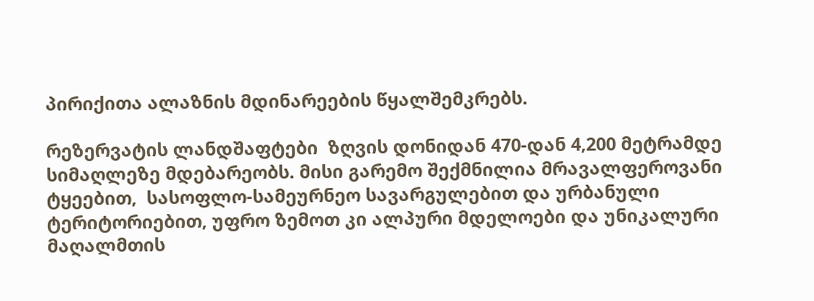პირიქითა ალაზნის მდინარეების წყალშემკრებს.

რეზერვატის ლანდშაფტები  ზღვის დონიდან 470-დან 4,200 მეტრამდე სიმაღლეზე მდებარეობს. მისი გარემო შექმნილია მრავალფეროვანი ტყეებით,  სასოფლო-სამეურნეო სავარგულებით და ურბანული ტერიტორიებით, უფრო ზემოთ კი ალპური მდელოები და უნიკალური მაღალმთის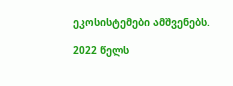ეკოსისტემები ამშვენებს.

2022 წელს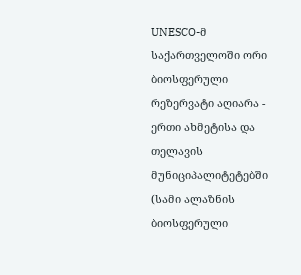UNESCO-მ საქართველოში ორი ბიოსფერული რეზერვატი აღიარა - ერთი ახმეტისა და თელავის მუნიციპალიტეტებში (სამი ალაზნის ბიოსფერული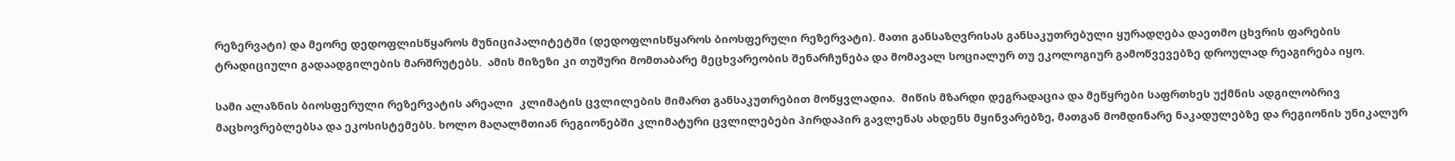რეზერვატი) და მეორე დედოფლისწყაროს მუნიციპალიტეტში (დედოფლისწყაროს ბიოსფერული რეზერვატი). მათი განსაზღვრისას განსაკუთრებული ყურადღება დაეთმო ცხვრის ფარების ტრადიციული გადაადგილების მარშრუტებს.  ამის მიზეზი კი თუშური მომთაბარე მეცხვარეობის შენარჩუნება და მომავალ სოციალურ თუ ეკოლოგიურ გამოწვევებზე დროულად რეაგირება იყო.

სამი ალაზნის ბიოსფერული რეზერვატის არეალი  კლიმატის ცვლილების მიმართ განსაკუთრებით მოწყვლადია.  მიწის მზარდი დეგრადაცია და მეწყრები საფრთხეს უქმნის ადგილობრივ მაცხოვრებლებსა და ეკოსისტემებს. ხოლო მაღალმთიან რეგიონებში კლიმატური ცვლილებები პირდაპირ გავლენას ახდენს მყინვარებზე, მათგან მომდინარე ნაკადულებზე და რეგიონის უნიკალურ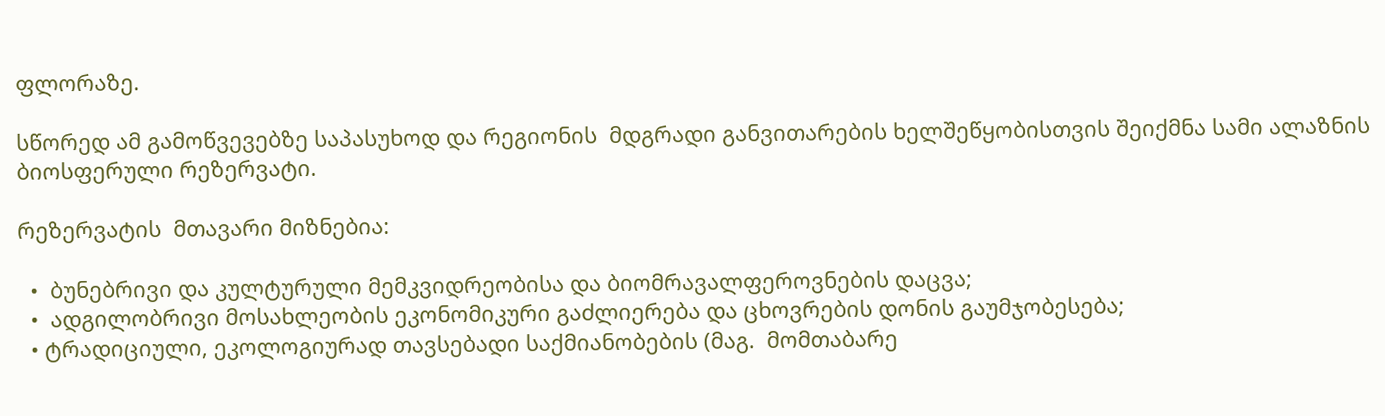ფლორაზე.

სწორედ ამ გამოწვევებზე საპასუხოდ და რეგიონის  მდგრადი განვითარების ხელშეწყობისთვის შეიქმნა სამი ალაზნის ბიოსფერული რეზერვატი.

რეზერვატის  მთავარი მიზნებია:

  •  ბუნებრივი და კულტურული მემკვიდრეობისა და ბიომრავალფეროვნების დაცვა;
  •  ადგილობრივი მოსახლეობის ეკონომიკური გაძლიერება და ცხოვრების დონის გაუმჯობესება;
  • ტრადიციული, ეკოლოგიურად თავსებადი საქმიანობების (მაგ.  მომთაბარე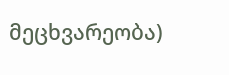მეცხვარეობა)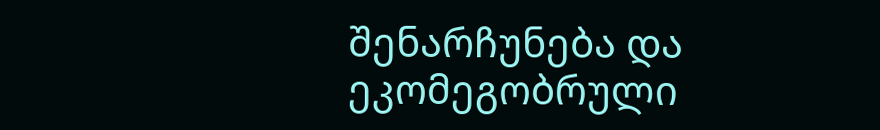შენარჩუნება და ეკომეგობრული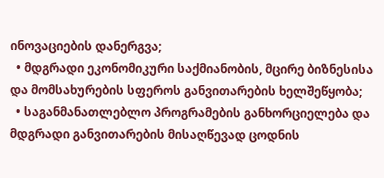ინოვაციების დანერგვა;
  • მდგრადი ეკონომიკური საქმიანობის, მცირე ბიზნესისა და მომსახურების სფეროს განვითარების ხელშეწყობა;
  • საგანმანათლებლო პროგრამების განხორციელება და მდგრადი განვითარების მისაღწევად ცოდნის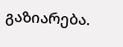გაზიარება.